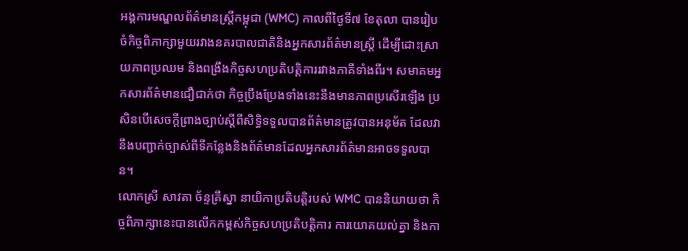អង្គការមណ្ឌលព័ត៌មានស្ត្រីកម្ពុជា (WMC) កាលពីថ្ងៃទី៧ ខែតុលា បានរៀបចំកិច្ចពិភាក្សាមួយរវាងនគរបាលជាតិនិងអ្នកសារព័ត៌មានស្ត្រី ដើម្បីដោះស្រាយភាពប្រឈម និងពង្រឹងកិច្ចសហប្រតិបត្តិការរវាងភាគីទាំងពីរ។ សមាគមអ្នកសារព័ត៌មានជឿជាក់ថា កិច្ចប្រឹងប្រែងទាំងនេះនឹងមានភាពប្រសើរឡើង ប្រសិនបើសេចក្ដីព្រាងច្បាប់ស្ដីពីសិទ្ធិទទួលបានព័ត៌មានត្រូវបានអនុម័ត ដែលវានឹងបញ្ជាក់ច្បាស់ពីទីកន្លែងនិងព័ត៌មានដែលអ្នកសារព័ត៌មានអាចទទួលបាន។
លោកស្រី សាវតា ច័ន្ទគ្រឹស្នា នាយិកាប្រតិបត្តិរបស់ WMC បាននិយាយថា កិច្ចពិភាក្សានេះបានលើកកម្ពស់កិច្ចសហប្រតិបត្តិការ ការយោគយល់គ្នា និងកា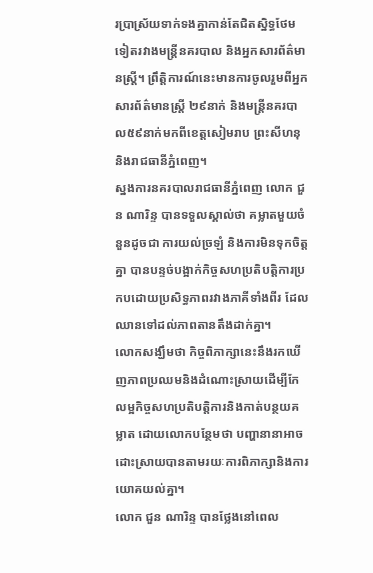រប្រាស្រ័យទាក់ទងគ្នាកាន់តែជិតស្និទ្ធថែមទៀតរវាងមន្ត្រីនគរបាល និងអ្នកសារព័ត៌មានស្ត្រី។ ព្រឹត្តិការណ៍នេះមានការចូលរួមពីអ្នកសារព័ត៌មានស្ត្រី ២៩នាក់ និងមន្ត្រីនគរបាល៥៩នាក់មកពីខេត្តសៀមរាប ព្រះសីហនុ និងរាជធានីភ្នំពេញ។
ស្នងការនគរបាលរាជធានីភ្នំពេញ លោក ជួន ណារិន្ទ បានទទួលស្គាល់ថា គម្លាតមួយចំនួនដូចជា ការយល់ច្រឡំ និងការមិនទុកចិត្តគ្នា បានបន្ទច់បង្អាក់កិច្ចសហប្រតិបត្តិការប្រកបដោយប្រសិទ្ធភាពរវាងភាគីទាំងពីរ ដែលឈានទៅដល់ភាពតានតឹងដាក់គ្នា។
លោកសង្ឃឹមថា កិច្ចពិភាក្សានេះនឹងរកឃើញភាពប្រឈមនិងដំណោះស្រាយដើម្បីកែលម្អកិច្ចសហប្រតិបត្តិការនិងកាត់បន្ថយគម្លាត ដោយលោកបន្ថែមថា បញ្ហានានាអាចដោះស្រាយបានតាមរយៈការពិភាក្សានិងការយោគយល់គ្នា។
លោក ជួន ណារិន្ទ បានថ្លែងនៅពេល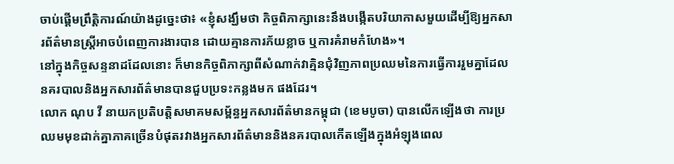ចាប់ផ្ដើមព្រឹត្តិការណ៍យ៉ាងដូច្នេះថា៖ «ខ្ញុំសង្ឃឹមថា កិច្ចពិភាក្សានេះនឹងបង្កើតបរិយាកាសមួយដើម្បីឱ្យអ្នកសារព័ត៌មានស្ត្រីអាចបំពេញការងារបាន ដោយគ្មានការភ័យខ្លាច ឬការគំរាមកំហែង»។
នៅក្នុងកិច្ចសន្ទនាដដែលនោះ ក៏មានកិច្ចពិភាក្សាពីសំណាក់វាគ្មិនជុំវិញភាពប្រឈមនៃការធ្វើការរួមគ្នាដែលនគរបាលនិងអ្នកសារព័ត៌មានបានជួបប្រទះកន្លងមក ផងដែរ។
លោក ណុប វី នាយកប្រតិបត្តិសមាគមសម្ព័ន្ធអ្នកសារព័ត៌មានកម្ពុជា (ខេមបូចា) បានលើកឡើងថា ការប្រឈមមុខដាក់គ្នាភាគច្រើនបំផុតរវាងអ្នកសារព័ត៌មាននិងនគរបាលកើតឡើងក្នុងអំឡុងពេល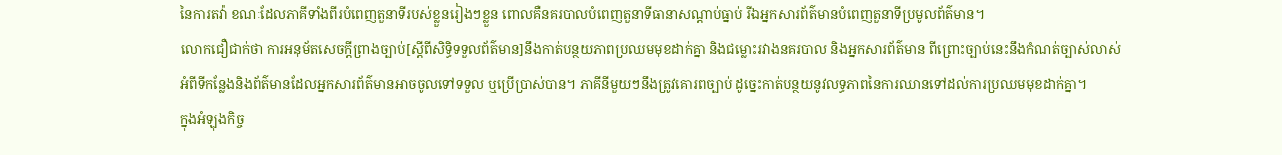នៃការតវ៉ា ខណៈដែលភាគីទាំងពីរបំពេញតួនាទីរបស់ខ្លួនរៀងៗខ្លួន ពោលគឺនគរបាលបំពេញតួនាទីធានាសណ្ដាប់ធ្នាប់ រីឯអ្នកសារព័ត៌មានបំពេញតួនាទីប្រមូលព័ត៌មាន។
លោកជឿជាក់ថា ការអនុម័តសេចក្ដីព្រាងច្បាប់[ស្ដីពីសិទ្ធិទទួលព័ត៌មាន]នឹងកាត់បន្ថយភាពប្រឈមមុខដាក់គ្នា និងជម្លោះរវាងនគរបាល និងអ្នកសារព័ត៌មាន ពីព្រោះច្បាប់នេះនឹងកំណត់ច្បាស់លាស់អំពីទីកន្លែងនិងព័ត៌មានដែលអ្នកសារព័ត៌មានអាចចូលទៅទទួល ឬប្រើប្រាស់បាន។ ភាគីនីមួយៗនឹងត្រូវគោរពច្បាប់ ដូច្នេះកាត់បន្ថយនូវលទ្ធភាពនៃការឈានទៅដល់ការប្រឈមមុខដាក់គ្នា។
ក្នុងអំឡុងកិច្ច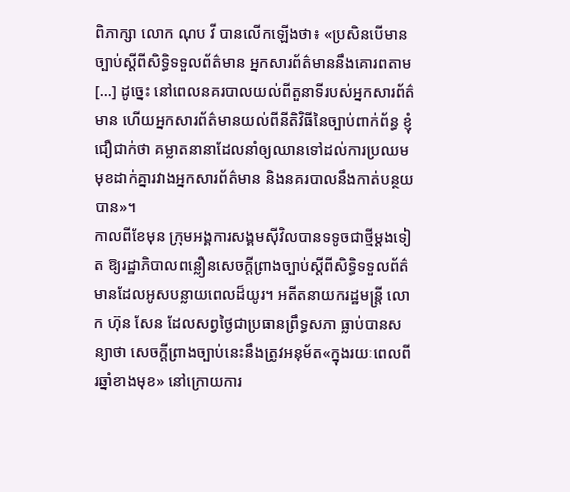ពិភាក្សា លោក ណុប វី បានលើកឡើងថា៖ «ប្រសិនបើមានច្បាប់ស្ដីពីសិទ្ធិទទួលព័ត៌មាន អ្នកសារព័ត៌មាននឹងគោរពតាម[…] ដូច្នេះ នៅពេលនគរបាលយល់ពីតួនាទីរបស់អ្នកសារព័ត៌មាន ហើយអ្នកសារព័ត៌មានយល់ពីនីតិវិធីនៃច្បាប់ពាក់ព័ន្ធ ខ្ញុំជឿជាក់ថា គម្លាតនានាដែលនាំឲ្យឈានទៅដល់ការប្រឈមមុខដាក់គ្នារវាងអ្នកសារព័ត៌មាន និងនគរបាលនឹងកាត់បន្ថយបាន»។
កាលពីខែមុន ក្រុមអង្គការសង្គមស៊ីវិលបានទទូចជាថ្មីម្ដងទៀត ឱ្យរដ្ឋាភិបាលពន្លឿនសេចក្ដីព្រាងច្បាប់ស្ដីពីសិទ្ធិទទួលព័ត៌មានដែលអូសបន្លាយពេលដ៏យូរ។ អតីតនាយករដ្ឋមន្ត្រី លោក ហ៊ុន សែន ដែលសព្វថ្ងៃជាប្រធានព្រឹទ្ធសភា ធ្លាប់បានសន្យាថា សេចក្ដីព្រាងច្បាប់នេះនឹងត្រូវអនុម័ត«ក្នុងរយៈពេលពីរឆ្នាំខាងមុខ» នៅក្រោយការ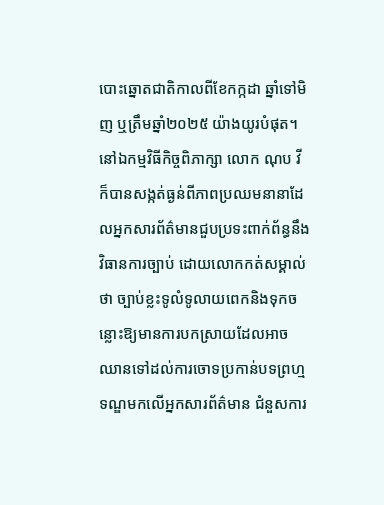បោះឆ្នោតជាតិកាលពីខែកក្កដា ឆ្នាំទៅមិញ ឬត្រឹមឆ្នាំ២០២៥ យ៉ាងយូរបំផុត។
នៅឯកម្មវិធីកិច្ចពិភាក្សា លោក ណុប វី ក៏បានសង្កត់ធ្ងន់ពីភាពប្រឈមនានាដែលអ្នកសារព័ត៌មានជួបប្រទះពាក់ព័ន្ធនឹងវិធានការច្បាប់ ដោយលោកកត់សម្គាល់ថា ច្បាប់ខ្លះទូលំទូលាយពេកនិងទុកចន្លោះឱ្យមានការបកស្រាយដែលអាចឈានទៅដល់ការចោទប្រកាន់បទព្រហ្មទណ្ឌមកលើអ្នកសារព័ត៌មាន ជំនួសការ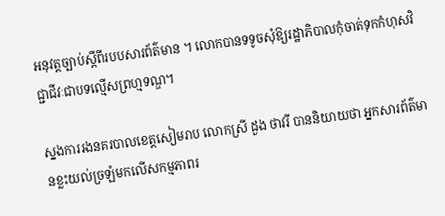អនុវត្តច្បាប់ស្តីពីរបបសារព័ត៌មាន ។ លោកបានទទូចសុំឱ្យរដ្ឋាភិបាលកុំចាត់ទុកកំហុសវិជ្ជាជីវៈជាបទល្មើសព្រហ្មទណ្ឌ។

ស្នងការរងនគរបាលខេត្តសៀមរាប លោកស្រី ដួង ថាវរី បាននិយាយថា អ្នកសារព័ត៌មានខ្លះយល់ច្រឡំមកលើសកម្មភាពរ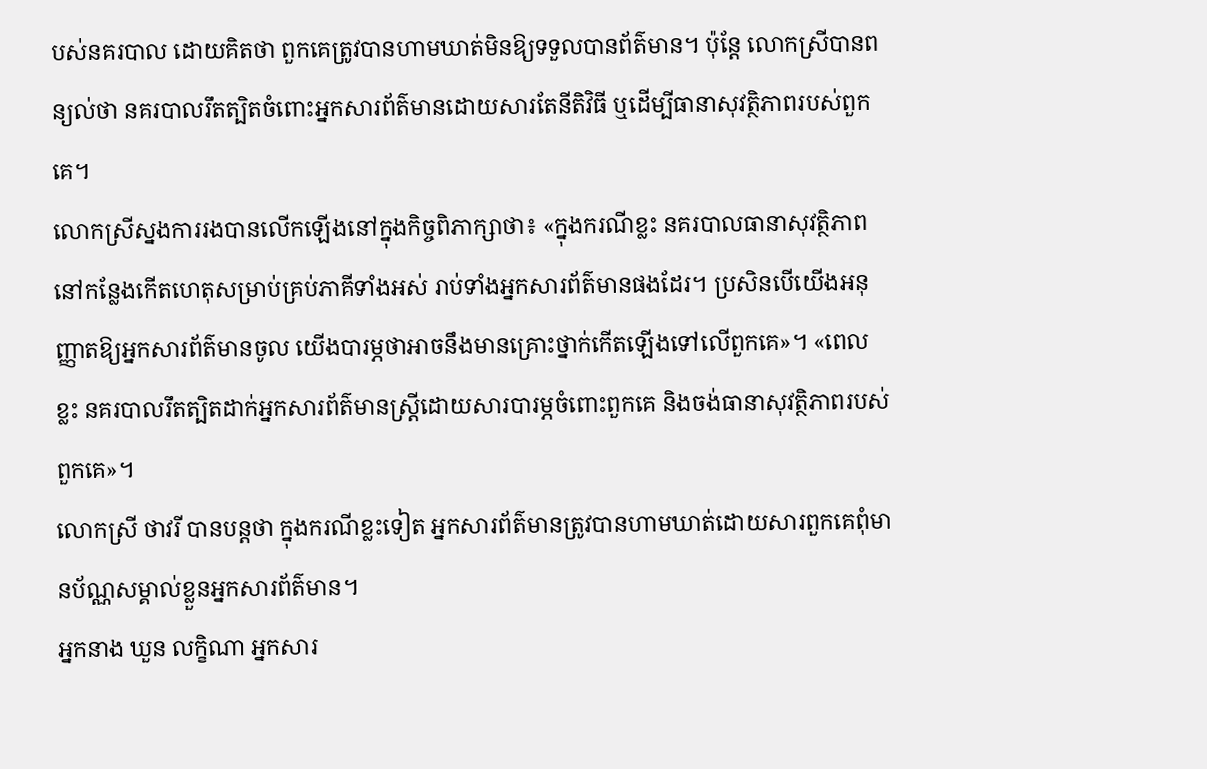បស់នគរបាល ដោយគិតថា ពួកគេត្រូវបានហាមឃាត់មិនឱ្យទទួលបានព័ត៌មាន។ ប៉ុន្តែ លោកស្រីបានពន្យល់ថា នគរបាលរឹតត្បិតចំពោះអ្នកសារព័ត៌មានដោយសារតែនីតិវិធី ឬដើម្បីធានាសុវត្ថិភាពរបស់ពួកគេ។
លោកស្រីស្នងការរងបានលើកឡើងនៅក្នុងកិច្ចពិភាក្សាថា៖ «ក្នុងករណីខ្លះ នគរបាលធានាសុវត្ថិភាពនៅកន្លែងកើតហេតុសម្រាប់គ្រប់ភាគីទាំងអស់ រាប់ទាំងអ្នកសារព័ត៌មានផងដែរ។ ប្រសិនបើយើងអនុញ្ញាតឱ្យអ្នកសារព័ត៌មានចូល យើងបារម្ភថាអាចនឹងមានគ្រោះថ្នាក់កើតឡើងទៅលើពួកគេ»។ «ពេលខ្លះ នគរបាលរឹតត្បិតដាក់អ្នកសារព័ត៌មានស្ត្រីដោយសារបារម្ភចំពោះពួកគេ និងចង់ធានាសុវត្ថិភាពរបស់ពួកគេ»។
លោកស្រី ថាវរី បានបន្តថា ក្នុងករណីខ្លះទៀត អ្នកសារព័ត៌មានត្រូវបានហាមឃាត់ដោយសារពួកគេពុំមានប័ណ្ណសម្គាល់ខ្លួនអ្នកសារព័ត៌មាន។
អ្នកនាង ឃួន លក្ខិណា អ្នកសារ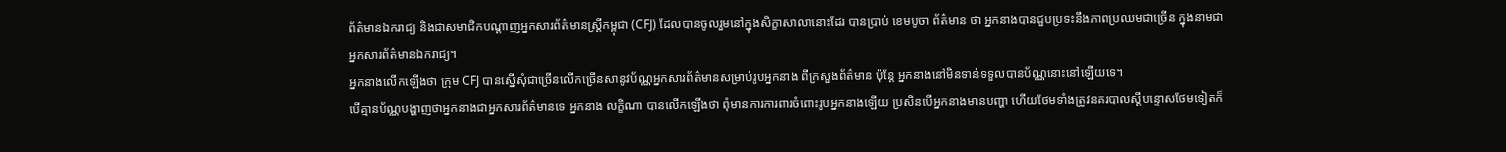ព័ត៌មានឯករាជ្យ និងជាសមាជិកបណ្ដាញអ្នកសារព័ត៌មានស្ត្រីកម្ពុជា (CFJ) ដែលបានចូលរួមនៅក្នុងសិក្ខាសាលានោះដែរ បានប្រាប់ ខេមបូចា ព័ត៌មាន ថា អ្នកនាងបានជួបប្រទះនឹងភាពប្រឈមជាច្រើន ក្នុងនាមជាអ្នកសារព័ត៌មានឯករាជ្យ។
អ្នកនាងលើកឡើងថា ក្រុម CFJ បានស្នើសុំជាច្រើនលើកច្រើនសានូវប័ណ្ណអ្នកសារព័ត៌មានសម្រាប់រូបអ្នកនាង ពីក្រសួងព័ត៌មាន ប៉ុន្តែ អ្នកនាងនៅមិនទាន់ទទួលបានប័ណ្ណនោះនៅឡើយទេ។
បើគ្មានប័ណ្ណបង្ហាញថាអ្នកនាងជាអ្នកសារព័ត៌មានទេ អ្នកនាង លក្ខិណា បានលើកឡើងថា ពុំមានការការពារចំពោះរូបអ្នកនាងឡើយ ប្រសិនបើអ្នកនាងមានបញ្ហា ហើយថែមទាំងត្រូវនគរបាលស្ដីបន្ទោសថែមទៀតក៏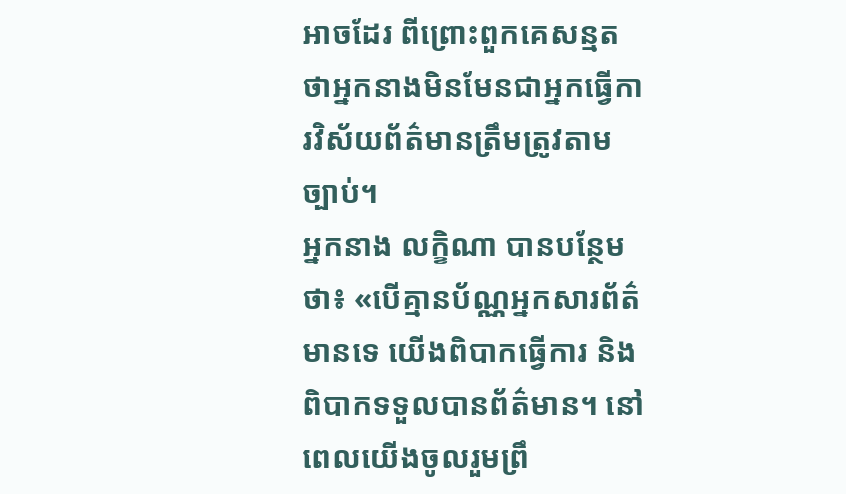អាចដែរ ពីព្រោះពួកគេសន្មតថាអ្នកនាងមិនមែនជាអ្នកធ្វើការវិស័យព័ត៌មានត្រឹមត្រូវតាមច្បាប់។
អ្នកនាង លក្ខិណា បានបន្ថែមថា៖ «បើគ្មានប័ណ្ណអ្នកសារព័ត៌មានទេ យើងពិបាកធ្វើការ និងពិបាកទទួលបានព័ត៌មាន។ នៅពេលយើងចូលរួមព្រឹ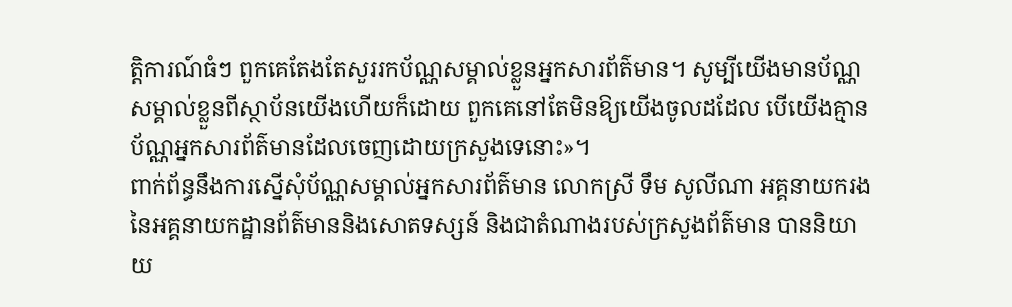ត្តិការណ៍ធំៗ ពួកគេតែងតែសួររកប័ណ្ណសម្គាល់ខ្លួនអ្នកសារព័ត៌មាន។ សូម្បីយើងមានប័ណ្ណសម្គាល់ខ្លួនពីស្ថាប័នយើងហើយក៏ដោយ ពួកគេនៅតែមិនឱ្យយើងចូលដដែល បើយើងគ្មានប័ណ្ណអ្នកសារព័ត៌មានដែលចេញដោយក្រសួងទេនោះ»។
ពាក់ព័ន្ធនឹងការស្នើសុំប័ណ្ណសម្គាល់អ្នកសារព័ត៌មាន លោកស្រី ទឹម សូលីណា អគ្គនាយករងនៃអគ្គនាយកដ្ឋានព័ត៌មាននិងសោតទស្សន៍ និងជាតំណាងរបស់ក្រសួងព័ត៌មាន បាននិយាយ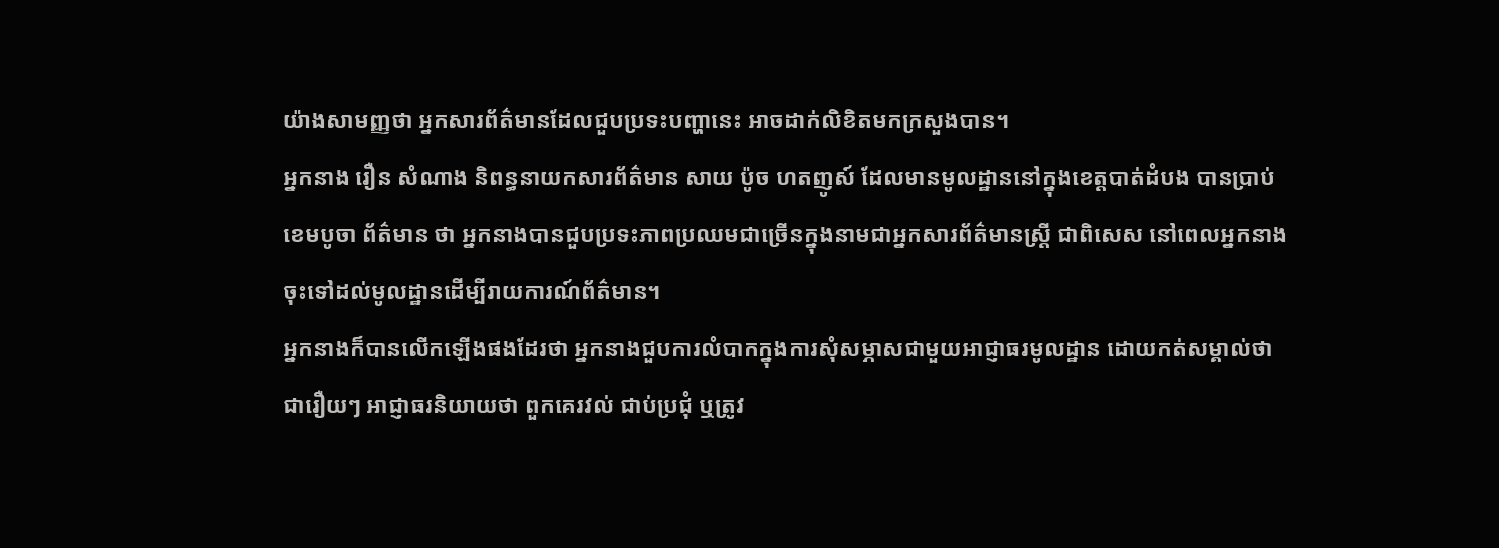យ៉ាងសាមញ្ញថា អ្នកសារព័ត៌មានដែលជួបប្រទះបញ្ហានេះ អាចដាក់លិខិតមកក្រសួងបាន។
អ្នកនាង រឿន សំណាង និពន្ធនាយកសារព័ត៌មាន សាយ ប៉ូច ហតញូស៍ ដែលមានមូលដ្ឋាននៅក្នុងខេត្តបាត់ដំបង បានប្រាប់ ខេមបូចា ព័ត៌មាន ថា អ្នកនាងបានជួបប្រទះភាពប្រឈមជាច្រើនក្នុងនាមជាអ្នកសារព័ត៌មានស្ត្រី ជាពិសេស នៅពេលអ្នកនាងចុះទៅដល់មូលដ្ឋានដើម្បីរាយការណ៍ព័ត៌មាន។
អ្នកនាងក៏បានលើកឡើងផងដែរថា អ្នកនាងជួបការលំបាកក្នុងការសុំសម្ភាសជាមួយអាជ្ញាធរមូលដ្ឋាន ដោយកត់សម្គាល់ថា ជារឿយៗ អាជ្ញាធរនិយាយថា ពួកគេរវល់ ជាប់ប្រជុំ ឬត្រូវ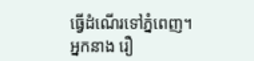ធ្វើដំណើរទៅភ្នំពេញ។
អ្នកនាង រឿ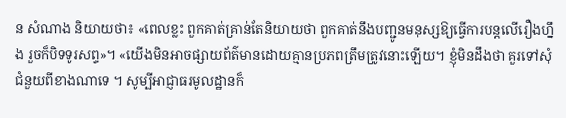ន សំណាង និយាយថា៖ «ពេលខ្លះ ពួកគាត់គ្រាន់តែនិយាយថា ពួកគាត់នឹងបញ្ជូនមនុស្សឱ្យធ្វើការបន្តលើរឿងហ្នឹង រួចក៏បិទទូរសព្ទ»។ «យើងមិនអាចផ្សាយព័ត៌មានដោយគ្មានប្រភពត្រឹមត្រូវនោះឡើយ។ ខ្ញុំមិនដឹងថា គួរទៅសុំជំនួយពីខាងណាទេ ។ សូម្បីអាជ្ញាធរមូលដ្ឋានក៏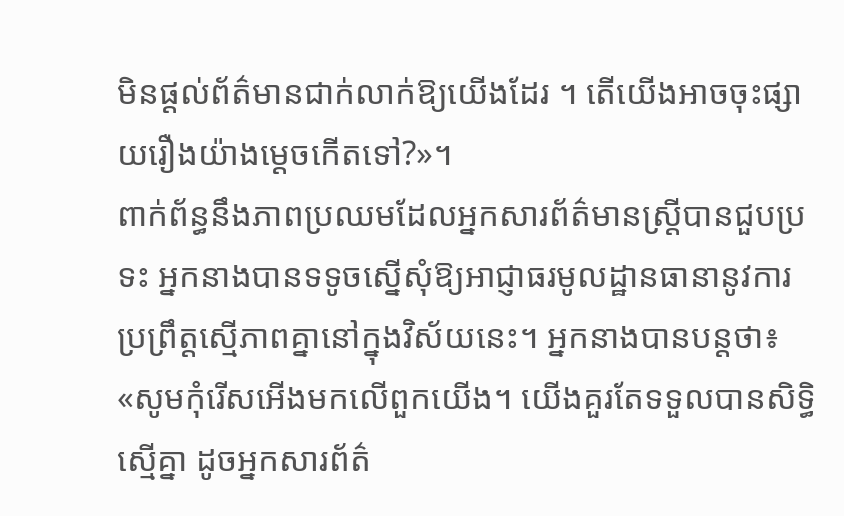មិនផ្ដល់ព័ត៌មានជាក់លាក់ឱ្យយើងដែរ ។ តើយើងអាចចុះផ្សាយរឿងយ៉ាងម្ដេចកើតទៅ?»។
ពាក់ព័ន្ធនឹងភាពប្រឈមដែលអ្នកសារព័ត៌មានស្ត្រីបានជួបប្រទះ អ្នកនាងបានទទូចស្នើសុំឱ្យអាជ្ញាធរមូលដ្ឋានធានានូវការប្រព្រឹត្តស្មើភាពគ្នានៅក្នុងវិស័យនេះ។ អ្នកនាងបានបន្តថា៖ «សូមកុំរើសអើងមកលើពួកយើង។ យើងគួរតែទទួលបានសិទ្ធិស្មើគ្នា ដូចអ្នកសារព័ត៌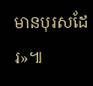មានបុរសដែរ»៕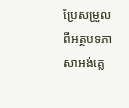ប្រែសម្រួលពីអត្ថបទភាសាអង់គ្លេ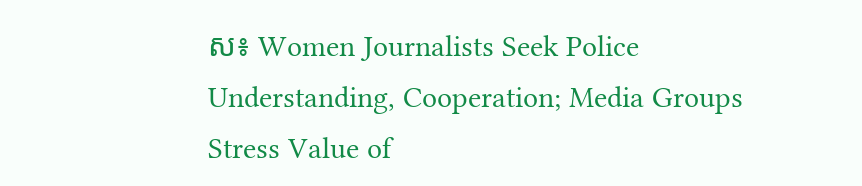ស៖ Women Journalists Seek Police Understanding, Cooperation; Media Groups Stress Value of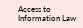Access to Information Law